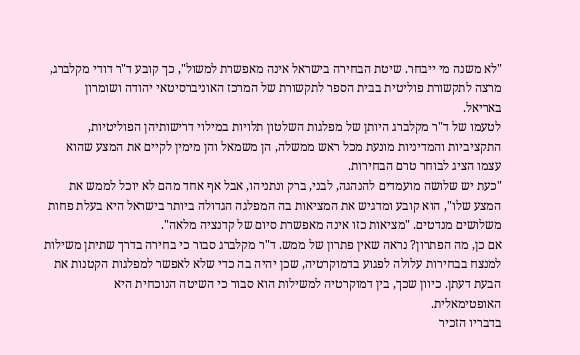"לא משנה מי ייבחר. שיטת הבחירה בישראל אינה מאפשרת למשול", כך קובע ד"ר דודי מקלברג, מרצה לתקשורת פוליטית בבית הספר לתקשורת של המרכז האוניברסיטאי יהודה ושומרון באריאל.
לטעמו של ד"ר מקלברג היותן של מפלגות השלטון תלויות במילוי דרישותיהן הפוליטיות, התקציביות והמדיניות מונעת מכל ראש ממשלה, הן משמאל והן מימין לקיים את המצע שהוא עצמו הציג לבוחר טרם הבחירות.
"כעת יש שלושה מועמדים להנהגה, לבני, ברק ונתניהו, אבל אף אחד מהם לא יוכל לממש את המצע שלו", הוא קובע ומדגיש את המציאות בה המפלגה הגדולה ביותר בישראל היא בעלת פחות משלושים מנדטים. "מציאות כזו אינה מאפשרת סיום של קדנציה מלאה".
אם כן, מה הפתרון? נראה שאין פתרון של ממש. ד"ר מקלברג סבור כי בחירה בדרך שתיתן משילות למנצח בבחירות עלולה לפגוע בדמוקרטיה, שכן יהיה בה כדי שלא לאפשר למפלגות הקטנות את הבעת דעתן. כיוון שכך, בין דמוקרטיה למשילות הוא סבור כי השיטה הנוכחית היא האופטימאלית.
בדבריו הזכיר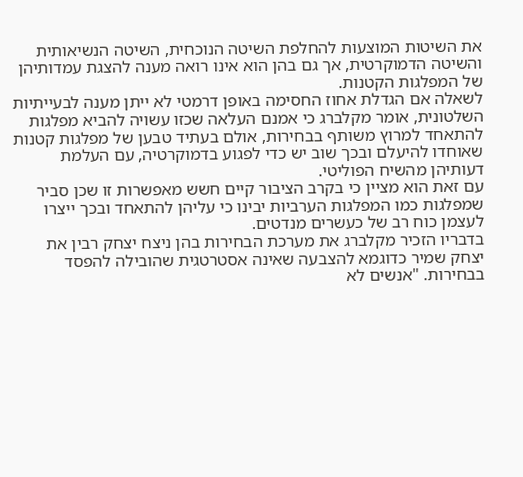את השיטות המוצעות להחלפת השיטה הנוכחית, השיטה הנשיאותית והשיטה הדמוקרטית, אך גם בהן הוא אינו רואה מענה להצגת עמדותיהן של המפלגות הקטנות.
לשאלה אם הגדלת אחוז החסימה באופן דרמטי לא ייתן מענה לבעייתיות השלטונית, אומר מקלברג כי אמנם העלאה שכזו עשויה להביא מפלגות להתאחד למרוץ משותף בבחירות, אולם בעתיד טבען של מפלגות קטנות שאוחדו להיעלם ובכך שוב יש כדי לפגוע בדמוקרטיה, עם העלמת דעותיהן מהשיח הפוליטי.
עם זאת הוא מציין כי בקרב הציבור קיים חשש מאפשרות זו שכן סביר שמפלגות כמו המפלגות הערביות יבינו כי עליהן להתאחד ובכך ייצרו לעצמן כוח רב של כעשרים מנדטים.
בדבריו הזכיר מקלברג את מערכת הבחירות בהן ניצח יצחק רבין את יצחק שמיר כדוגמא להצבעה שאינה אסטרטגית שהובילה להפסד בבחירות. "אנשים לא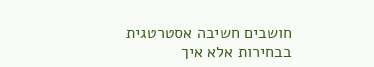חושבים חשיבה אסטרטגית בבחירות אלא איך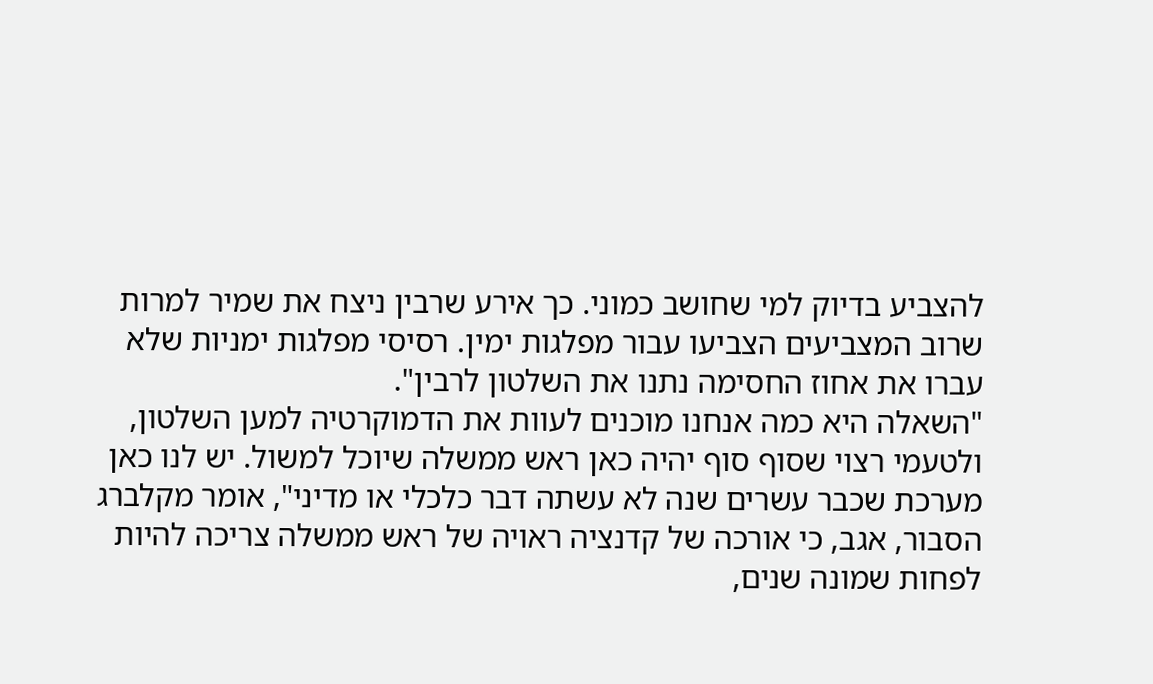להצביע בדיוק למי שחושב כמוני. כך אירע שרבין ניצח את שמיר למרות שרוב המצביעים הצביעו עבור מפלגות ימין. רסיסי מפלגות ימניות שלא עברו את אחוז החסימה נתנו את השלטון לרבין".
"השאלה היא כמה אנחנו מוכנים לעוות את הדמוקרטיה למען השלטון, ולטעמי רצוי שסוף סוף יהיה כאן ראש ממשלה שיוכל למשול. יש לנו כאן מערכת שכבר עשרים שנה לא עשתה דבר כלכלי או מדיני", אומר מקלברג הסבור, אגב, כי אורכה של קדנציה ראויה של ראש ממשלה צריכה להיות לפחות שמונה שנים,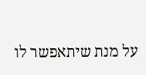על מנת שיתאפשר לו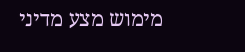מימוש מצע מדיני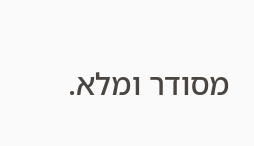מסודר ומלא.